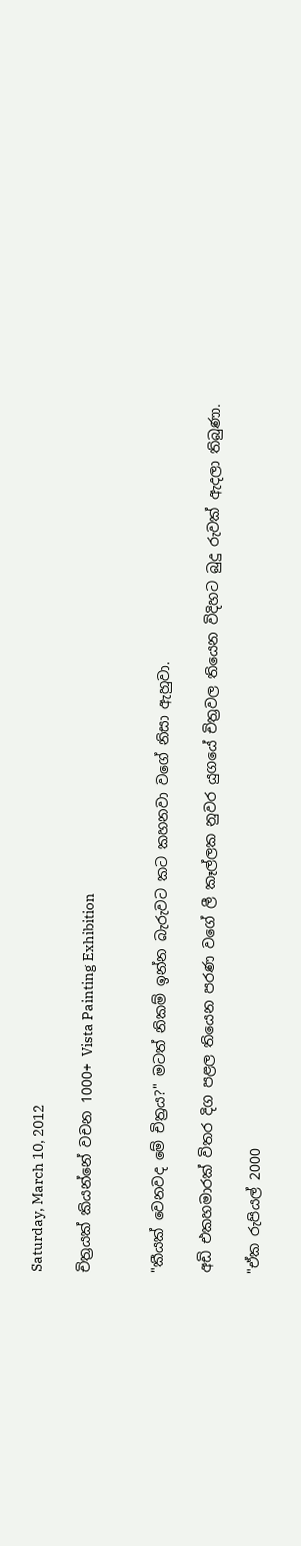Saturday, March 10, 2012

චිත්‍රයක් කියන්නේ වචන 1000+ Vista Painting Exhibition


"කීයක් වෙනවද මේ චිත්‍රය?" මටත් නිකම් ඉන්න බැරුවට කට කහනවා වගේ නිසා ඇහුවා.

අඩි එකහමාරක් විතර දිග පළල තියෙන පරණ වගේ ලී කෑල්ලක නුවර යුගයේ චිත්‍රවල තියෙන විදිහට බුදු රුවක් ඇදලා තිබුණා.

"ඒක රුපියල් 2000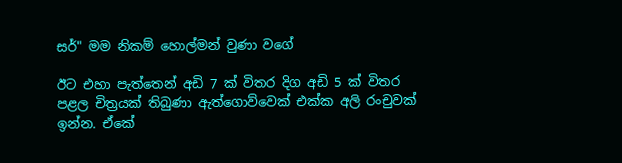සර්" මම නිකම් හොල්මන් වුණා වගේ

ඊට එහා පැත්තෙන් අඩි 7 ක් විතර දිග අඩි 5 ක් විතර පළල චිත්‍රයක් තිබුණා ඇත්ගොව්වෙක් එක්ක අලි රංචුවක් ඉන්න. ඒකේ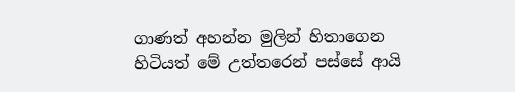ගාණත් අහන්න මුලින් හිතාගෙන හිටියත් මේ උත්තරෙන් පස්සේ ආයි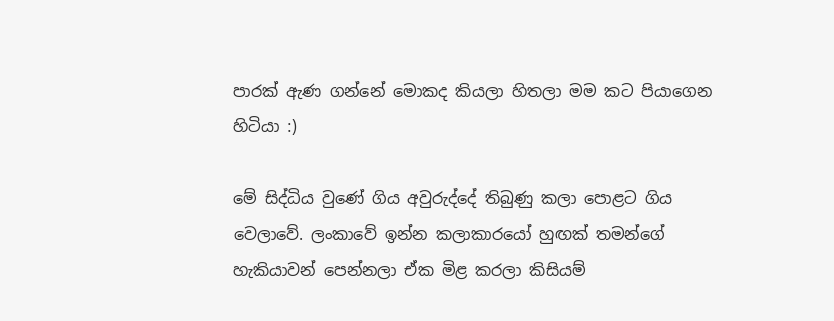පාරක් ඇණ ගන්නේ මොකද කියලා හිතලා මම කට පියාගෙන හිටියා :)

මේ සිද්ධිය වුණේ ගිය අවුරුද්දේ තිබුණු කලා පොළට ගිය වෙලාවේ. ලංකාවේ ඉන්න කලාකාරයෝ හුඟක් තමන්ගේ හැකියාවන් පෙන්නලා ඒක මිළ කරලා කිසියම්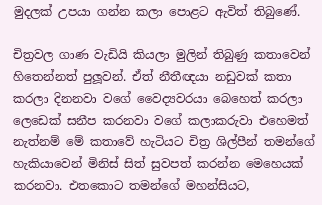මුදලක් උපයා ගන්න කලා පොළට ඇවිත් තිබුණේ.

චිත්‍රවල ගාණ වැඩියි කියලා මුලින් තිබුණු කතාවෙන් හිතෙන්නත් පුලූවන්. ඒත් නීතීඥයා නඩුවක් කතා කරලා දිනනවා වගේ වෛද්‍යවරයා බෙහෙත් කරලා ලෙඩෙක් සනීප කරනවා වගේ කලාකරුවා එහෙමත් නැත්නම් මේ කතාවේ හැටියට චිත්‍ර ශිල්පීන් තමන්ගේ හැකියාවෙන් මිනිස් සිත් සුවපත් කරන්න මෙහෙයක් කරනවා. එතකොට තමන්ගේ මහන්සියට,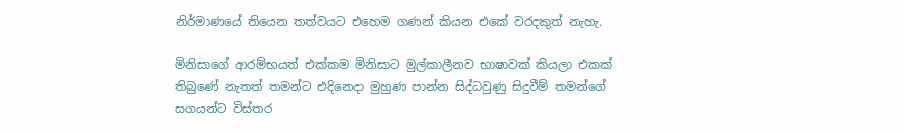නිර්මාණයේ තියෙන තත්වයට එහෙම ගණන් කියන එකේ වරදකුත් නැහැ.

මිනිසාගේ ආරම්භයත් එක්කම මිනිසාට මුල්කාලීනව භාෂාවක් කියලා එකක් තිබුණේ නැතත් තමන්ට එදිනෙදා මුහුණ පාන්න සිද්ධවුණු සිදුවීම් තමන්ගේ සගයන්ට විස්තර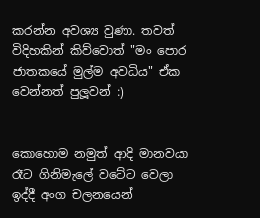කරන්න අවශ්‍ය වුණා. තවත් විදිහකින් කිව්වොත් "මං පොර ජාතකයේ මුල්ම අවධිය" ඒක වෙන්නත් පුලූවන් :)


කොහොම නමුත් ආදි මානවයා රෑට ගිනිමැලේ වටේට වෙලා ඉද්දී අංග චලනයෙන්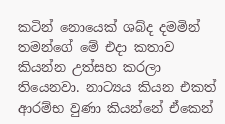කටින් නොයෙක් ශබ්ද දමමින් තමන්ගේ මේ එදා කතාව කියන්න උත්සහ කරලා තියෙනවා. නාට්‍යය කියන එකත් ආරම්භ වුණා කියන්නේ ඒකෙන්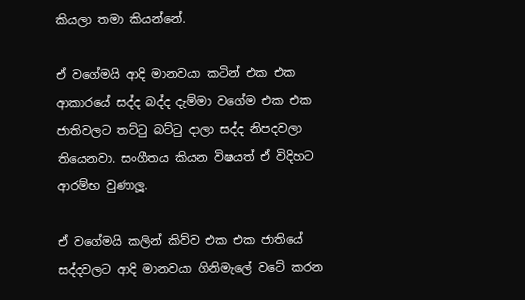කියලා තමා කියන්නේ.

ඒ වගේමයි ආදි මානවයා කටින් එක එක ආකාරයේ සද්ද බද්ද දැම්මා වගේම එක එක ජාතිවලට තට්ටු බට්ටු දාලා සද්ද නිපදවලා තියෙනවා. සංගීතය කියන විෂයත් ඒ විදිහට ආරම්භ වුණාලූ.

ඒ වගේමයි කලින් කිව්ව එක එක ජාතියේ සද්දවලට ආදි මානවයා ගිනිමැලේ වටේ කරන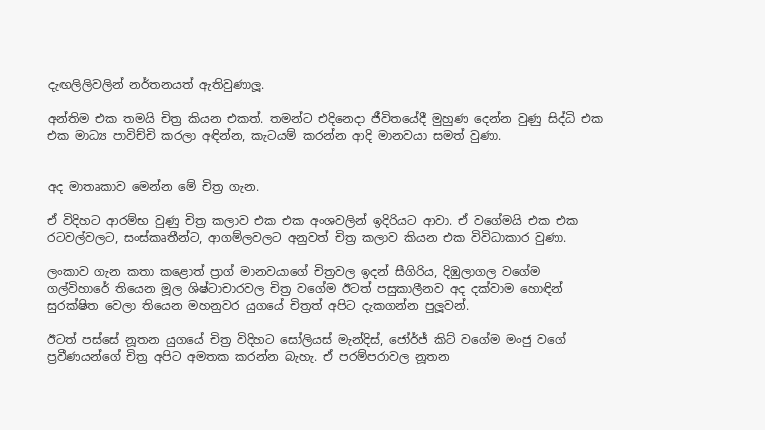දැඟලිලිවලින් නර්තනයත් ඇතිවුණාලූ.

අන්තිම එක තමයි චිත්‍ර කියන එකත්. තමන්ට එදිනෙදා ජීවිතයේදී මුහුණ දෙන්න වුණු සිද්ධි එක එක මාධ්‍ය පාවිච්චි කරලා අඳින්න, කැටයම් කරන්න ආදි මානවයා සමත් වුණා.


අද මාතෘකාව මෙන්න මේ චිත්‍ර ගැන.

ඒ විදිහට ආරම්භ වුණු චිත්‍ර කලාව එක එක අංශවලින් ඉදිරියට ආවා. ඒ වගේමයි එක එක රටවල්වලට, සංස්කෘතීන්ට, ආගම්ලවලට අනුවත් චිත්‍ර කලාව කියන එක විවිධාකාර වුණා.

ලංකාව ගැන කතා කළොත් ප්‍රාග් මානවයාගේ චිත්‍රවල ඉදන් සීගිරිය, දිඹුලාගල වගේම ගල්විහාරේ තියෙන මූල ශිෂ්ටාචාරවල චිත්‍ර වගේම ඊටත් පසුකාලීනව අද දක්වාම හොඳින් සුරක්ෂිත වෙලා තියෙන මහනුවර යුගයේ චිත්‍රත් අපිට දැකගන්න පුලූවන්.

ඊටත් පස්සේ නූතන යුගයේ චිත්‍ර විදිහට සෝලියස් මැන්දිස්, ජෝර්ජ් කිට් වගේම මංජු වගේ ප්‍රවීණයන්ගේ චිත්‍ර අපිට අමතක කරන්න බැහැ. ඒ පරම්පරාවල නූතන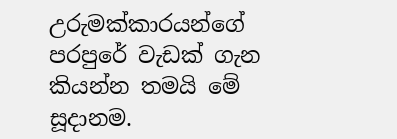උරුමක්කාරයන්ගේ පරපුරේ වැඩක් ගැන කියන්න තමයි මේ සූදානම.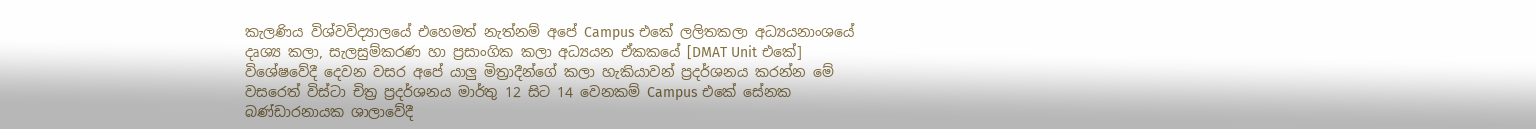කැලණිය විශ්වවිද්‍යාලයේ එහෙමත් නැත්නම් අපේ Campus එකේ ලලිතකලා අධ්‍යයනාංශයේ දෘශ්‍ය කලා, සැලසුම්කරණ හා ප්‍රසාංගික කලා අධ්‍යයන ඒකකයේ [DMAT Unit එකේ] විශේෂවේදී දෙවන වසර අපේ යාලු මිත්‍රාදීන්ගේ කලා හැකියාවන් ප්‍රදර්ශනය කරන්න මේ වසරෙත් විස්ටා චිත්‍ර ප්‍රදර්ශනය මාර්තු 12 සිට 14 වෙනකම් Campus එකේ සේනක බණ්ඩාරනායක ශාලාවේදී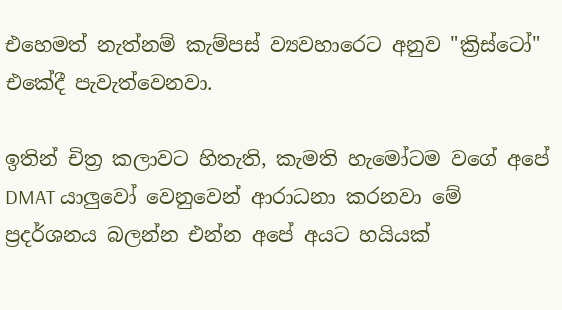එහෙමත් නැත්නම් කැම්පස් ව්‍යවහාරෙට අනුව "ක්‍රිස්ටෝ" එකේදී පැවැත්වෙනවා.

ඉතින් චිත්‍ර කලාවට හිතැති, කැමති හැමෝටම වගේ අපේ DMAT යාලුවෝ වෙනුවෙන් ආරාධනා කරනවා මේ ප්‍රදර්ශනය බලන්න එන්න අපේ අයට හයියක්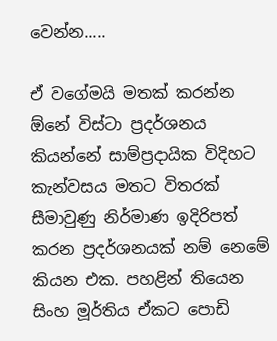වෙන්න.....

ඒ වගේමයි මතක් කරන්න ඕනේ විස්ටා ප්‍රදර්ශනය කියන්නේ සාම්ප්‍රදායික විදිහට කැන්වසය මතට විතරක් සීමාවුණු නිර්මාණ ඉදිරිපත් කරන ප්‍රදර්ශනයක් නම් නෙමේ කියන එක. පහළින් තියෙන සිංහ මූර්තිය ඒකට පොඩි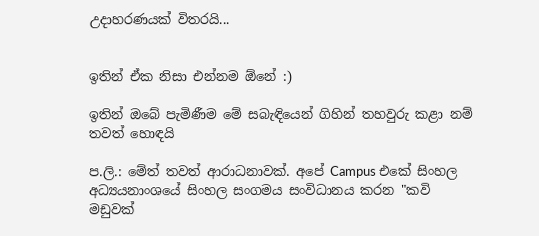උදාහරණයක් විතරයි...


ඉතින් ඒක නිසා එන්නම ඕනේ :)

ඉතින් ඔබේ පැමිණීම මේ සබැඳියෙන් ගිහින් තහවුරු කළා නම් තවත් හොඳයි

ප.ලි.: මේත් තවත් ආරාධනාවක්. අපේ Campus එකේ සිංහල අධ්‍යයනාංශයේ සිංහල සංගමය සංවිධානය කරන "කවි මඩුවක්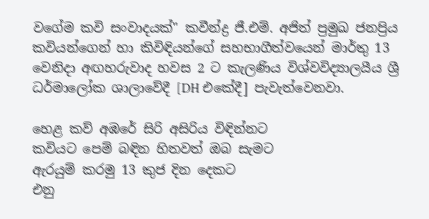වගේම කවි සංවාදයක්" කවීන්ද්‍ර ජී.එම්. අජිත් ප්‍රමුඛ ජනප්‍රිය කවියන්ගෙන් හා කිවිඳියන්ගේ සහභාගීත්වයෙන් මාර්තු 13 වෙනිදා අඟහරුවාද හවස 2 ට කැලණිය විශ්වවිද්‍යාලයීය ශ්‍රී ධර්මාලෝක ශාලාවේදී [DH එකේදී] පැවැත්වෙනවා.

හෙළ කව් අඹරේ සිරි අසිරිය විඳින්නට
කවියට පෙම් බඳින හිතවත් ඔබ සැමට
ඇරයුම් කරමු 13 කුජ දින දෙකට
එනු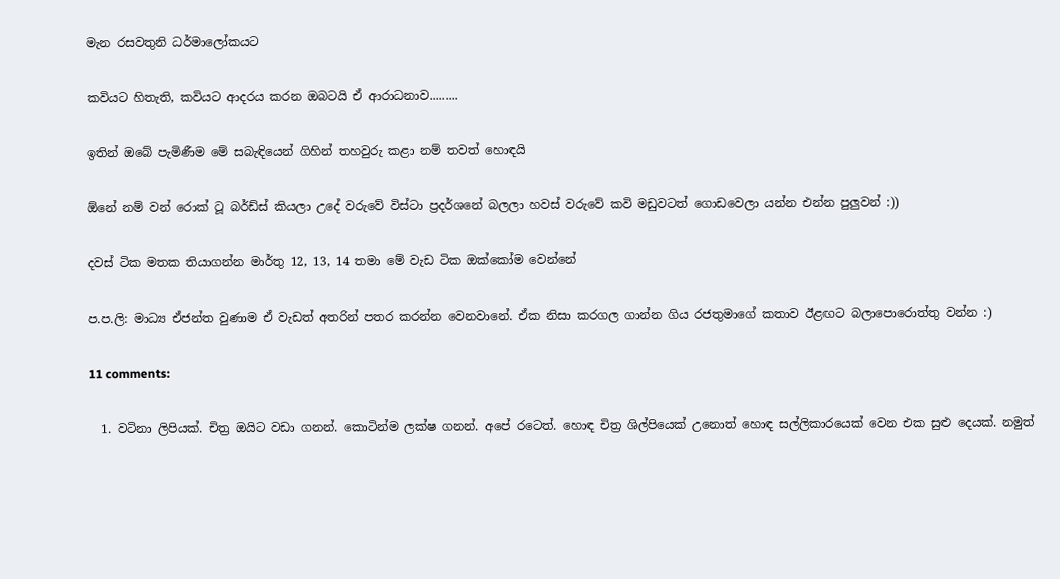මැන රසවතුනි ධර්මාලෝකයට

කවියට හිතැති, කවියට ආදරය කරන ඔබටයි ඒ ආරාධනාව.........

ඉතින් ඔබේ පැමිණීම මේ සබැඳියෙන් ගිහින් තහවුරු කළා නම් තවත් හොඳයි

ඕනේ නම් වන් රොක් ටූ බර්ඩ්ස් කියලා උදේ වරුවේ විස්ටා ප්‍රදර්ශනේ බලලා හවස් වරුවේ කවි මඩුවටත් ගොඩවෙලා යන්න එන්න පුලුවන් :))

දවස් ටික මතක තියාගන්න මාර්තු 12, 13, 14 තමා මේ වැඩ ටික ඔක්කෝම වෙන්නේ

ප.ප.ලි: මාධ්‍ය ඒජන්ත වුණාම ඒ වැඩත් අතරින් පතර කරන්න වෙනවානේ. ඒක නිසා කරගල ගාන්න ගිය රජතුමාගේ කතාව ඊළඟට බලාපොරොත්තු වන්න :)

11 comments:

  1. වටිනා ලිපියක්. චිත්‍ර ඔයිට වඩා ගනන්. කොටින්ම ලක්ෂ ගනන්. අපේ රටෙත්. හොඳ චිත්‍ර ශිල්පියෙක් උනොත් හොඳ සල්ලිකාරයෙක් වෙන එක සුළු දෙයක්. නමුත්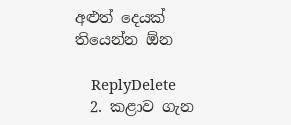අළුත් දෙයක් තියෙන්න ඕන

    ReplyDelete
  2. කළාව ගැන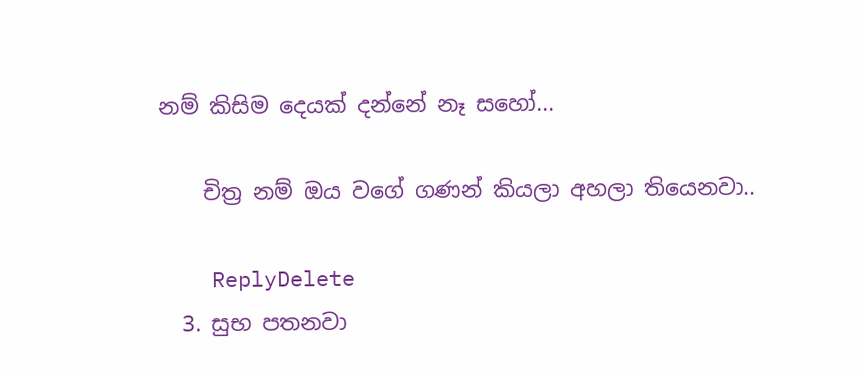නම් කිසිම දෙයක් දන්නේ නෑ සහෝ...

    චිත්‍ර නම් ඔය වගේ ගණන් කියලා අහලා තියෙනවා..

    ReplyDelete
  3. සුභ පතනවා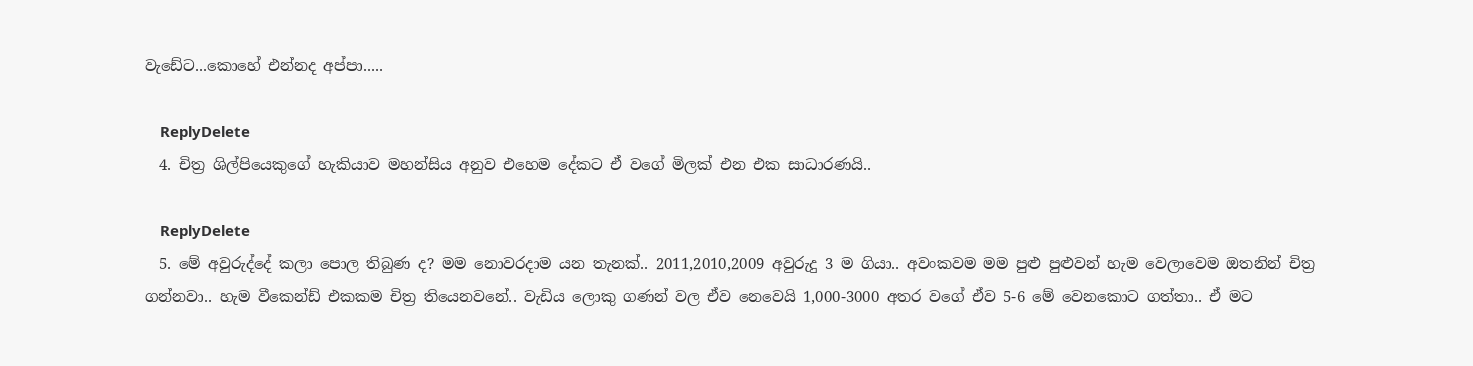වැඩේට...කොහේ එන්නද අප්පා.....

    ReplyDelete
  4. චිත්‍ර ශිල්පියෙකුගේ හැකියාව මහන්සිය අනුව එහෙම දේකට ඒ වගේ මිලක් එන එක සාධාරණයි..

    ReplyDelete
  5. මේ අවුරුද්දේ කලා පොල තිබුණ ද? මම නොවරදාම යන තැනක්.. 2011,2010,2009 අවුරුදු 3 ම ගියා.. අවංකවම මම පුළු පුළුවන් හැම වෙලාවෙම ඔතනින් චිත්‍ර ගන්නවා.. හැම වීකෙන්ඩ් එකකම චිත්‍ර තියෙනවනේ.. වැඩිය ලොකු ගණන් වල ඒව නෙවෙයි 1,000-3000 අතර වගේ ඒව 5-6 මේ වෙනකොට ගත්තා.. ඒ මට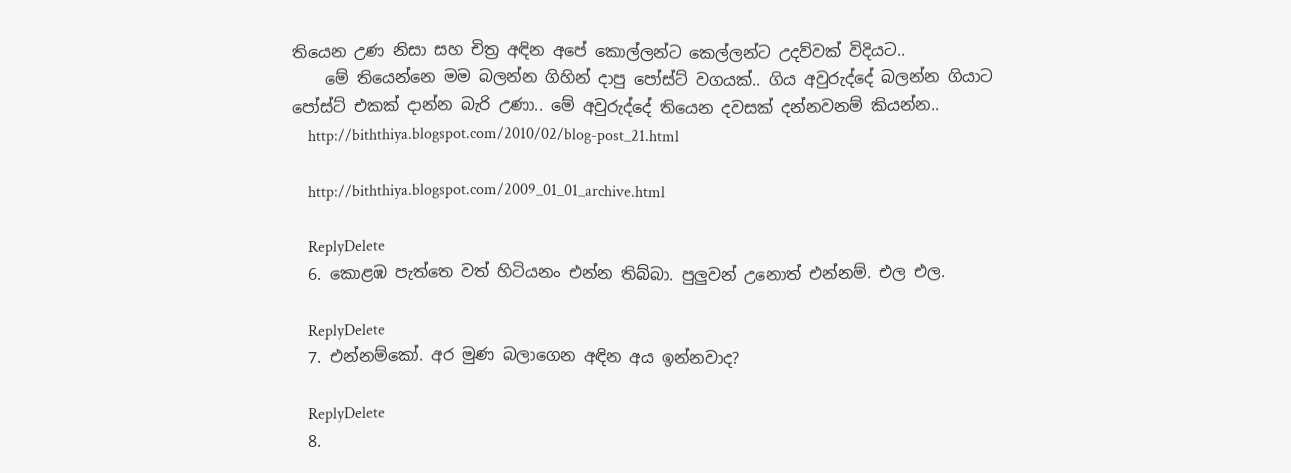තියෙන උණ නිසා සහ චිත්‍ර අඳින අපේ කොල්ලන්ට කෙල්ලන්ට උදව්වක් විදියට..
    මේ තියෙන්නෙ මම බලන්න ගිහින් දාපු පෝස්ට් වගයක්.. ගිය අවුරුද්දේ බලන්න ගියාට පෝස්ට් එකක් දාන්න බැරි උණා.. මේ අවුරුද්දේ තියෙන දවසක් දන්නවනම් කියන්න..
    http://biththiya.blogspot.com/2010/02/blog-post_21.html

    http://biththiya.blogspot.com/2009_01_01_archive.html

    ReplyDelete
  6. කොළඹ පැත්තෙ වත් හිටියනං එන්න තිබ්බා. පුලුවන් උනොත් එන්නම්. එල එල.

    ReplyDelete
  7. එන්නම්කෝ. අර මුණ බලාගෙන අඳින අය ඉන්නවාද?

    ReplyDelete
  8.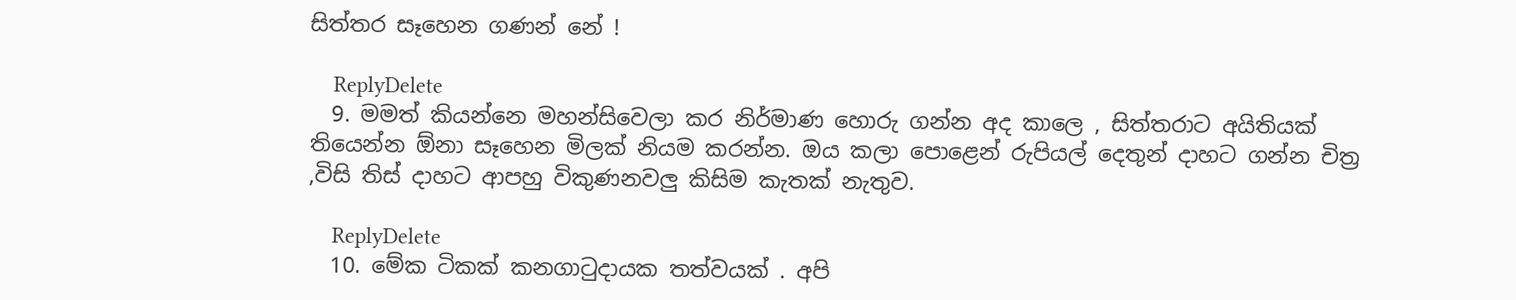සිත්තර සෑහෙන ගණන් නේ !

    ReplyDelete
  9. මමත් කියන්නෙ මහන්සිවෙලා කර නිර්මාණ හොරු ගන්න අද කාලෙ , සිත්තරාට අයිතියක් තියෙන්න ඕනා සෑහෙන මිලක් නියම කරන්න. ඔය කලා පොළෙන් රුපියල් දෙතුන් දාහට ගන්න චිත්‍ර ,විසි තිස් දාහට ආපහු විකුණනවලු කිසිම කැතක් නැතුව.

    ReplyDelete
  10. මේක ටිකක් කනගාටුදායක තත්වයක් . අපි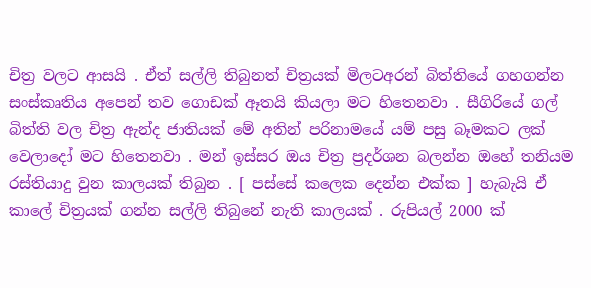චිත්‍ර වලට ආසයි . ඒත් සල්ලි තිබුනත් චිත්‍රයක් මිලටඅරන් බිත්තියේ ගහගන්න සංස්කෘතිය අපෙන් තව ගොඩක් ඈතයි කියලා මට හිතෙනවා . සීගිරියේ ගල් බිත්ති වල චිත්‍ර ඇන්ද ජාතියක් මේ අතින් පරිනාමයේ යම් පසු බෑමකට ලක් වෙලාදෝ මට හිතෙනවා . මන් ඉස්සර ඔය චිත්‍ර ප්‍රදර්ශන බලන්න ඔහේ තනියම රස්තියාදු වුන කාලයක් තිබුන . [ පස්සේ කලෙක දෙන්න එක්ක ] හැබැයි ඒ කාලේ චිත්‍රයක් ගන්න සල්ලි තිබුනේ නැති කාලයක් . රුපියල් 2000 ක්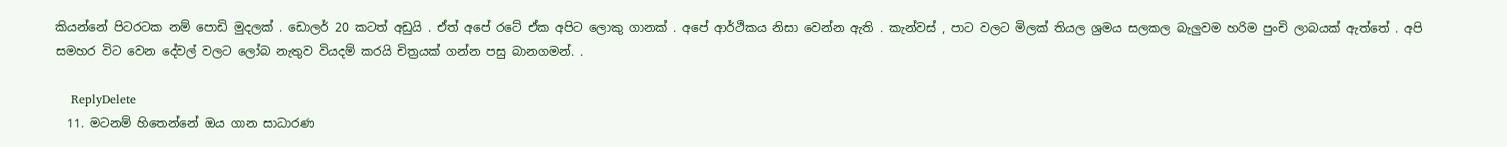කියන්නේ පිටරටක නම් පොඩි මුදලක් . ඩොලර් 20 කටත් අඩුයි . ඒත් අපේ රටේ ඒක අපිට ලොකු ගානක් . අපේ ආර්ථිකය නිසා වෙන්න ඇති . කැන්වස් , පාට වලට මිලක් තියල ශ්‍රමය සලකල බැලුවම හරිම පුංචි ලාබයක් ඇත්තේ . අපි සමහර විට වෙන දේවල් වලට ලෝබ නැතුව වියදම් කරයි චිත්‍රයක් ගන්න පසු බානගමන්. .

    ReplyDelete
  11. මටනම් හිතෙන්නේ ඔය ගාන සාධාරණ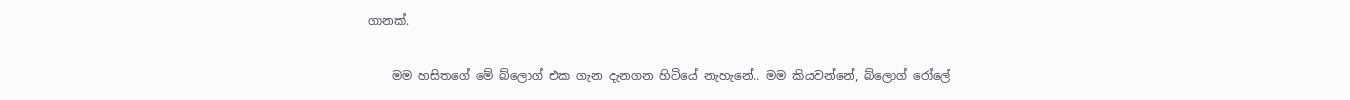ගානක්.

    මම හසිතගේ මේ බ්ලොග් එක ගැන දැනගන හිටියේ නැහැනේ.. මම කියවන්නේ, බ්ලොග් රෝලේ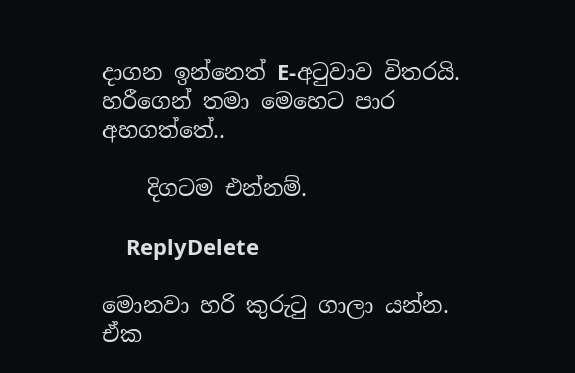දාගන ඉන්නෙත් E-අටුවාව විතරයි. හරීගෙන් තමා මෙහෙට පාර අහගත්තේ..

    දිගටම එන්නම්.

    ReplyDelete

මොනවා හරි කුරුටු ගාලා යන්න. ඒක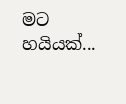මට හයියක්...